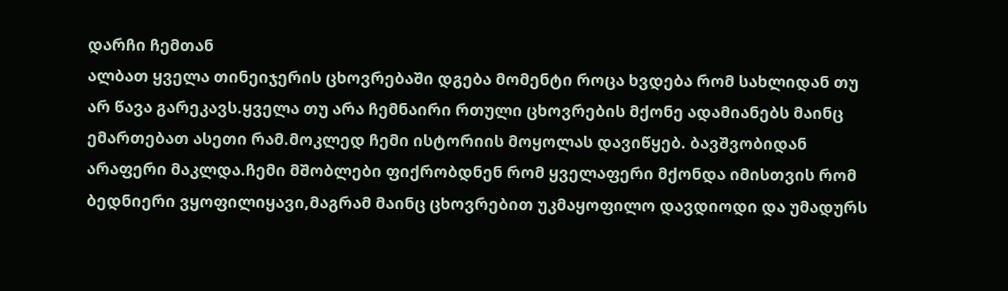დარჩი ჩემთან
ალბათ ყველა თინეიჯერის ცხოვრებაში დგება მომენტი როცა ხვდება რომ სახლიდან თუ არ წავა გარეკავს.ყველა თუ არა ჩემნაირი რთული ცხოვრების მქონე ადამიანებს მაინც ემართებათ ასეთი რამ.მოკლედ ჩემი ისტორიის მოყოლას დავიწყებ. ბავშვობიდან არაფერი მაკლდა.ჩემი მშობლები ფიქრობდნენ რომ ყველაფერი მქონდა იმისთვის რომ ბედნიერი ვყოფილიყავი,მაგრამ მაინც ცხოვრებით უკმაყოფილო დავდიოდი და უმადურს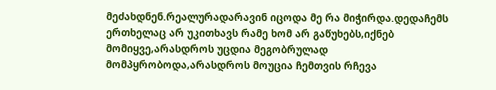მეძახდნენ.რეალურადარავინ იცოდა მე რა მიჭირდა.დედაჩემს ერთხელაც არ უკითხავს რამე ხომ არ გაწუხებს,იქნებ მომიყვე,არასდროს უცდია მეგობრულად მომპყრობოდა,არასდროს მოუცია ჩემთვის რჩევა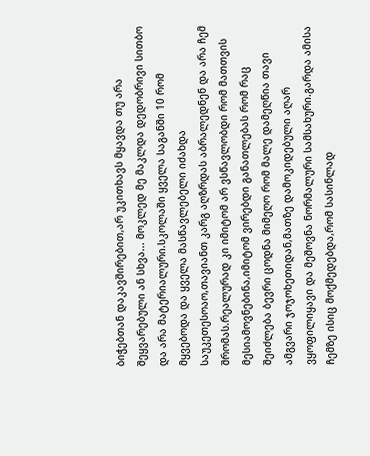ბიჭებთან დაკავშირებით,არ უკითხავს მყავდა თუ არა შეყვარებული ან სხვა... მოკლედ მე მაკლდა დედობრივი სითბო და არა მატერიალური.სკოლაში ყველა საგანში 10 რომ მყვებოდა და ყველა მასწავლებელი იძახდა საუკეთესოაო,თავიანთ კარგ აღზრდას აბრალედნენ და არა ჩემ შრომას.რეალურად კი იმიტომ არ ვსწავლობდი რომ მათთვის მესიამოვნებინა,იმიტომ ვირებდი განათლებას რომ რაც შეიძლება ბევრი ცოდნა მიმეღო რომ მალე დამეღწია თავი ამგვარი ჯოჯოხეთიდან,მათზე დამოკიდებული აღარ ვყოფილიყავი და მეშოვნა ნორმალური სამსახური.გარდა ამისა ჩემზე ისიც მოქმედებდა,რომ სასინლად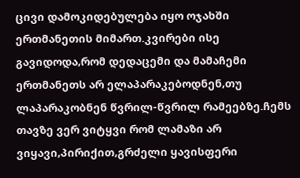ცივი დამოკიდებულება იყო ოჯახში ერთმანეთის მიმართ.კვირები ისე გავიდოდა,რომ დედაცემი და მამაჩემი ერთმანეთს არ ელაპარაკებოდნენ,თუ ლაპარაკობნენ წვრილ-წვრილ რამეებზე.ჩემს თავზე ვერ ვიტყვი რომ ლამაზი არ ვიყავი,პირიქით,გრძელი ყავისფერი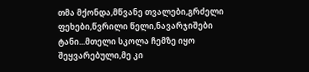თმა მქონდა,მწვანე თვალები,გრძელი ფეხები,წვრილი წელი,ნავარჯიშები ტანი...მთელი სკოლა ჩემზე იყო შეყვარებული,მე კი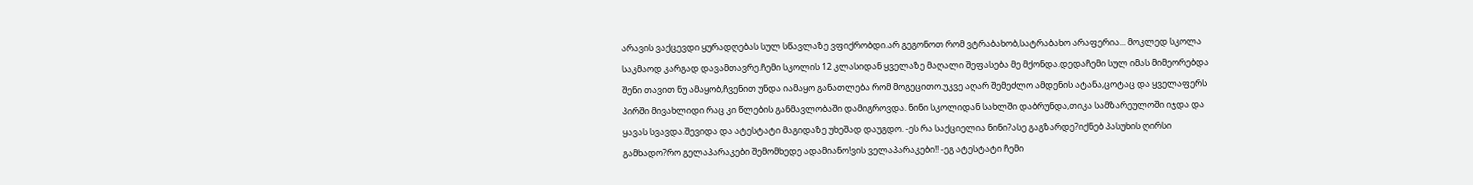არავის ვაქცევდი ყურადღებას სულ სწავლაზე ვფიქრობდი.არ გეგონოთ რომ ვტრაბახობ,სატრაბახო არაფერია... მოკლედ სკოლა საკმაოდ კარგად დავამთავრე.ჩემი სკოლის 12 კლასიდან ყველაზე მაღალი შეფასება მე მქონდა.დედაჩემი სულ იმას მიმეორებდა შენი თავით ნუ ამაყობ,ჩვენით უნდა იამაყო განათლება რომ მოგეცითო.უკვე აღარ შემეძლო ამდენის ატანა,ცოტაც და ყველაფერს პირში მივახლიდი რაც კი წლების განმავლობაში დამიგროვდა. ნინი სკოლიდან სახლში დაბრუნდა,თიკა სამზარეულოში იჯდა და ყავას სვავდა.შევიდა და ატესტატი მაგიდაზე უხეშად დაუგდო. -ეს რა საქციელია ნინი?ასე გაგზარდე?იქნებ პასუხის ღირსი გამხადო?რო გელაპარაკები შემომხედე ადამიანო!ვის ველაპარაკები!! -ეგ ატესტატი ჩემი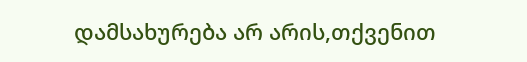დამსახურება არ არის,თქვენით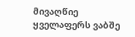მივაღწიე ყველაფერს ვაბშე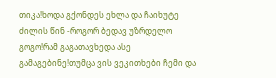თიკა!ხოდა გქონდეს ეხლა და ჩაიხუტე ძილის წინ -როგორ ბედავ უზრდელო გოგო!რამ გაგათავხედა ასე გამაგებინე!თუმცა ვის ვეკითხები ჩემი და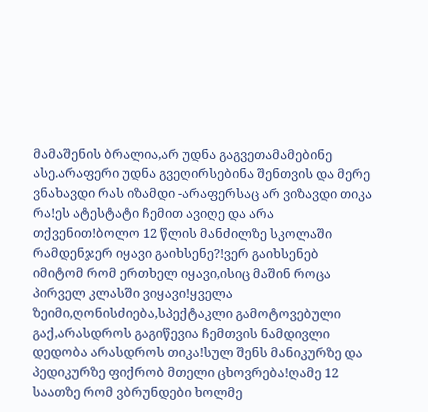მამაშენის ბრალია,არ უდნა გაგვეთამამებინე ასე.არაფერი უდნა გვეღირსებინა შენთვის და მერე ვნახავდი რას იზამდი -არაფერსაც არ ვიზავდი თიკა რა!ეს ატესტატი ჩემით ავიღე და არა თქვენით!ბოლო 12 წლის მანძილზე სკოლაში რამდენჯერ იყავი გაიხსენე?!ვერ გაიხსენებ იმიტომ რომ ერთხელ იყავი,ისიც მაშინ როცა პირველ კლასში ვიყავი!ყველა ზეიმი,ღონისძიება,სპექტაკლი გამოტოვებული გაქ,არასდროს გაგიწევია ჩემთვის ნამდივლი დედობა არასდროს თიკა!სულ შენს მანიკურზე და პედიკურზე ფიქრობ მთელი ცხოვრება!ღამე 12 საათზე რომ ვბრუნდები ხოლმე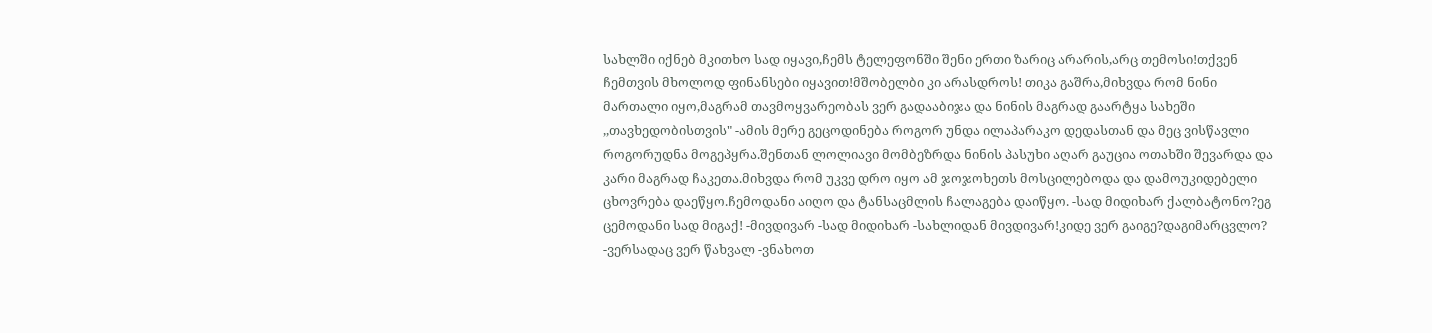სახლში იქნებ მკითხო სად იყავი,ჩემს ტელეფონში შენი ერთი ზარიც არარის,არც თემოსი!თქვენ ჩემთვის მხოლოდ ფინანსები იყავით!მშობელბი კი არასდროს! თიკა გაშრა,მიხვდა რომ ნინი მართალი იყო,მაგრამ თავმოყვარეობას ვერ გადააბიჯა და ნინის მაგრად გაარტყა სახეში ,,თავხედობისთვის" -ამის მერე გეცოდინება როგორ უნდა ილაპარაკო დედასთან და მეც ვისწავლი როგორუდნა მოგეპყრა.შენთან ლოლიავი მომბეზრდა ნინის პასუხი აღარ გაუცია ოთახში შევარდა და კარი მაგრად ჩაკეთა.მიხვდა რომ უკვე დრო იყო ამ ჯოჯოხეთს მოსცილებოდა და დამოუკიდებელი ცხოვრება დაეწყო.ჩემოდანი აიღო და ტანსაცმლის ჩალაგება დაიწყო. -სად მიდიხარ ქალბატონო?ეგ ცემოდანი სად მიგაქ! -მივდივარ -სად მიდიხარ -სახლიდან მივდივარ!კიდე ვერ გაიგე?დაგიმარცვლო? -ვერსადაც ვერ წახვალ -ვნახოთ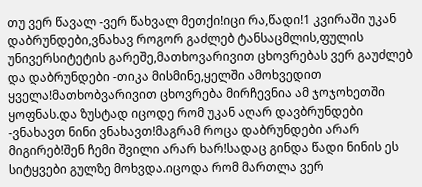თუ ვერ წავალ -ვერ წახვალ მეთქი!იცი რა,წადი!1 კვირაში უკან დაბრუნდები,ვნახავ როგორ გაძლებ ტანსაცმლის,ფულის უნივერსიტეტის გარეშე,მათხოვარივით ცხოვრებას ვერ გაუძლებ და დაბრუნდები -თიკა მისმინე,ყელში ამოხვედით ყველა!მათხობვარივით ცხოვრება მირჩევნია ამ ჯოჯოხეთში ყოფნას.და ზუსტად იცოდე რომ უკან აღარ დავბრუნდები -ვნახავთ ნინი ვნახავთ!მაგრამ როცა დაბრუნდები არარ მიგირებ!შენ ჩემი შვილი არარ ხარ!სადაც გინდა წადი ნინის ეს სიტყვები გულზე მოხვდა.იცოდა რომ მართლა ვერ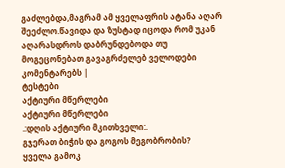გაძლებდა,მაგრამ ამ ყველაფრის ატანა აღარ შეეძლო.წავიდა და ზუსტად იცოდა რომ უკან აღარასდროს დაბრუნდებოდა თუ მოგეცონებათ გავაგრძელებ ველოდები კომენტარებს |
ტესტები
აქტიური მწერლები
აქტიური მწერლები
.:დღის აქტიური მკითხველი:.
გჯერათ ბიჭის და გოგოს მეგობრობის?
ყველა გამოკ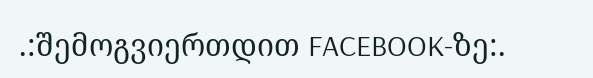.:შემოგვიერთდით FACEBOOK-ზე:.